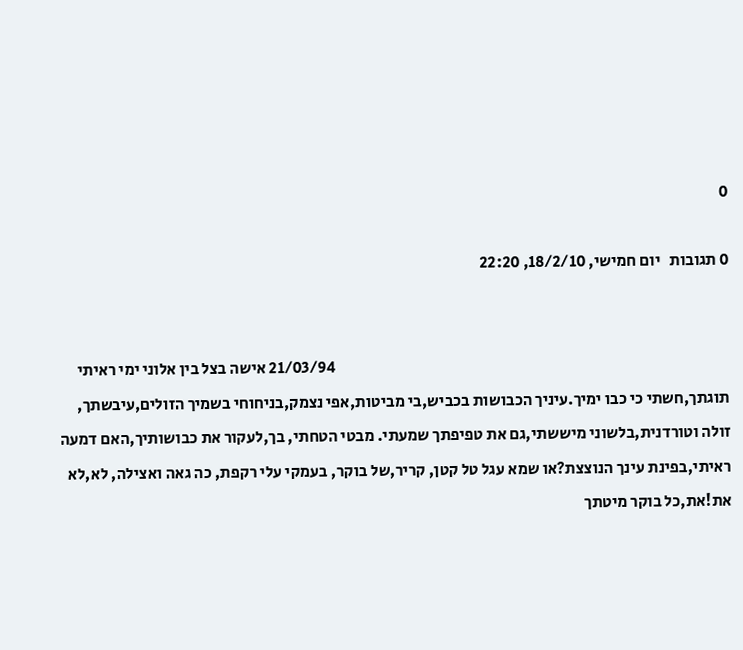0

0 תגובות   יום חמישי, 18/2/10, 22:20


                                                                                                                           21/03/94 אישה בצל בין אלוני ימי ראיתי תוגתך,חשתי כי כבו ימיך.עיניך הכבושות בכביש,בי מביטות,אפי נצמק,בניחוחי בשמיך הזולים,עיבשתך, זולה וטורדנית,בלשוני מיששתי,גם את טפיפתך שמעתי. מבטי הטחתי, בך,לעקור את כבושותיך,האם דמעה ראיתי,בפינת עינך הנוצצת?או שמא עגל טל קטן, קריר,של בוקר, בעמקי עלי רקפת, כה גאה ואצילה, לא,לא את!את,כל בוקר מיטתך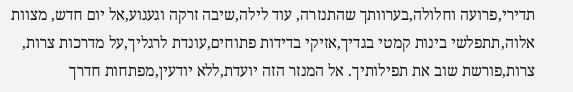תדירי,פרועה וחלולה,בערוותך שהתנזרה, עוד לילה,שיבה זרקה וגעגוע,אל יום חדש, מצוות אלוה,תתפלשי בינות קמטי בגדיך,אזיקי בדידות פתוחים,עונדת לרגליך,על מדרכות צרות, צרות,פורשת שוב את תפילותיך. אל המנזר הזה יועדת,ללא יודעין,מפתחות חדרך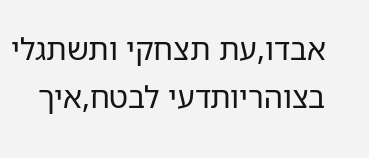אבדו,עת תצחקי ותשתגלי בצוהריותדעי לבטח,איך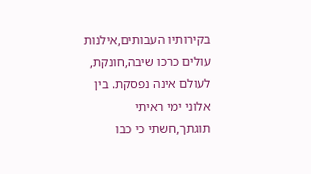בקירותיו העבותים,אילנות עולים כרכו שיבה,חונקת, לעולם אינה נפסקת. בין אלוני ימי ראיתי תוגתך,חשתי כי כבו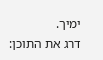ימיך.
דרג את התוכן: